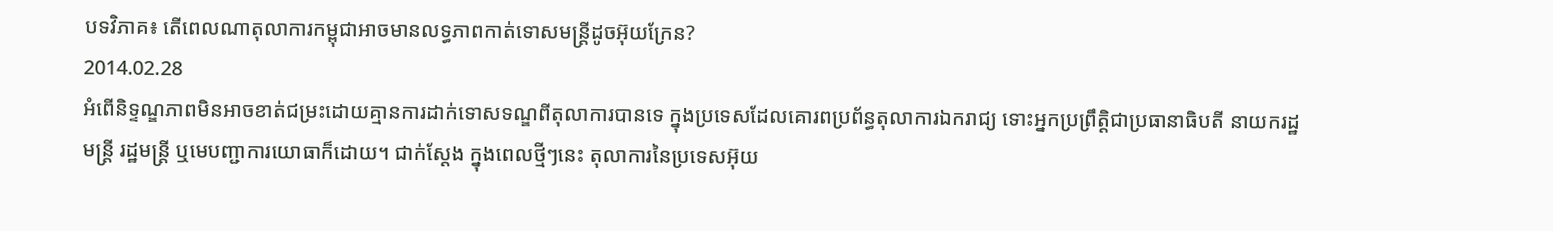បទវិភាគ៖ តើពេលណាតុលាការកម្ពុជាអាចមានលទ្ធភាពកាត់ទោសមន្ត្រីដូចអ៊ុយក្រែន?
2014.02.28
អំពើនិទ្ទណ្ឌភាពមិនអាចខាត់ជម្រះដោយគ្មានការដាក់ទោសទណ្ឌពីតុលាការបានទេ ក្នុងប្រទេសដែលគោរពប្រព័ន្ធតុលាការឯករាជ្យ ទោះអ្នកប្រព្រឹត្តិជាប្រធានាធិបតី នាយករដ្ឋមន្ត្រី រដ្ឋមន្ត្រី ឬមេបញ្ជាការយោធាក៏ដោយ។ ជាក់ស្តែង ក្នុងពេលថ្មីៗនេះ តុលាការនៃប្រទេសអ៊ុយ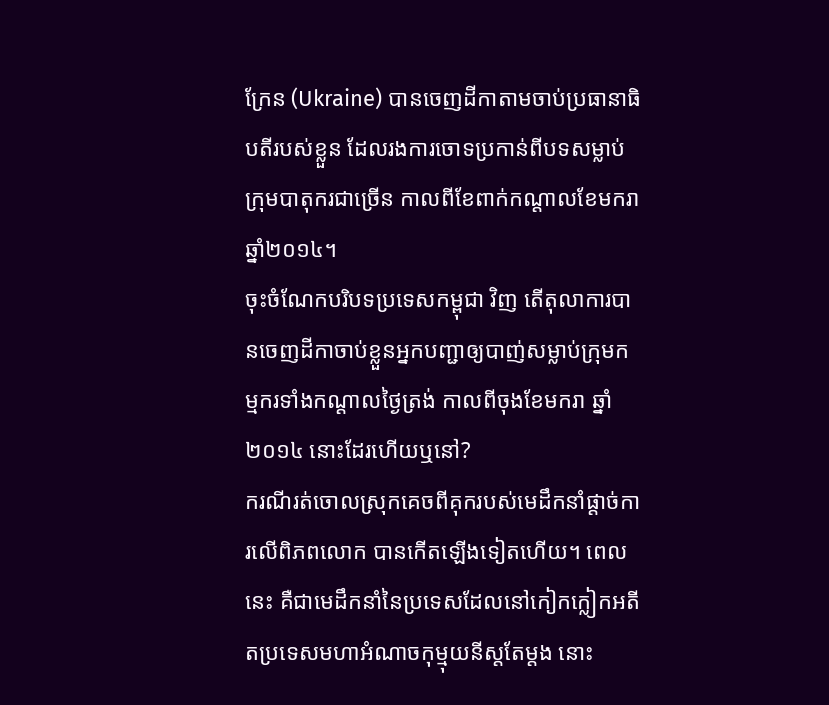ក្រែន (Ukraine) បានចេញដីកាតាមចាប់ប្រធានាធិបតីរបស់ខ្លួន ដែលរងការចោទប្រកាន់ពីបទសម្លាប់ក្រុមបាតុករជាច្រើន កាលពីខែពាក់កណ្ដាលខែមករា ឆ្នាំ២០១៤។
ចុះចំណែកបរិបទប្រទេសកម្ពុជា វិញ តើតុលាការបានចេញដីកាចាប់ខ្លួនអ្នកបញ្ជាឲ្យបាញ់សម្លាប់ក្រុមកម្មករទាំងកណ្ដាលថ្ងៃត្រង់ កាលពីចុងខែមករា ឆ្នាំ២០១៤ នោះដែរហើយឬនៅ?
ករណីរត់ចោលស្រុកគេចពីគុករបស់មេដឹកនាំផ្តាច់ការលើពិភពលោក បានកើតឡើងទៀតហើយ។ ពេលនេះ គឺជាមេដឹកនាំនៃប្រទេសដែលនៅកៀកក្លៀកអតីតប្រទេសមហាអំណាចកុម្មុយនីស្តតែម្តង នោះ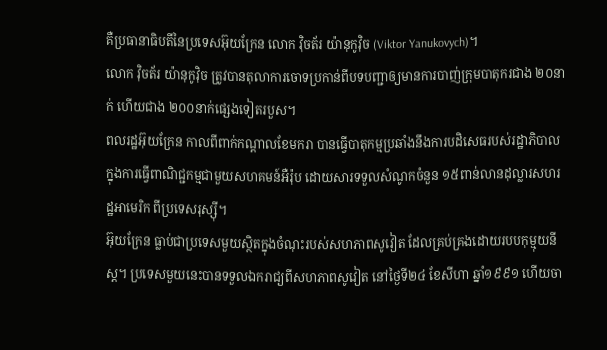គឺប្រធានាធិបតីនៃប្រទេសអ៊ុយក្រែន លោក វ៉ិចត័រ យ៉ានុកូវ៉ិច (Viktor Yanukovych)។
លោក វ៉ិចត័រ យ៉ានុកូវ៉ិច ត្រូវបានតុលាការចោទប្រកាន់ពីបទបញ្ជាឲ្យមានការបាញ់ក្រុមបាតុករជាង ២០នាក់ ហើយជាង ២០០នាក់ផ្សេងទៀតរបួស។
ពលរដ្ឋអ៊ុយក្រែន កាលពីពាក់កណ្ដាលខែមករា បានធ្វើបាតុកម្មប្រឆាំងនឹងការបដិសេធរបស់រដ្ឋាភិបាលក្នុងការធ្វើពាណិជ្ជកម្មជាមួយសហគមន៍អឺរ៉ុប ដោយសារទទួលសំណូកចំនួន ១៥ពាន់លានដុល្លារសហរដ្ឋអាមេរិក ពីប្រទេសរុស្ស៊ី។
អ៊ុយក្រែន ធ្លាប់ជាប្រទេសមួយស្ថិតក្នុងចំណុះរបស់សហភាពសូវៀត ដែលគ្រប់គ្រងដោយរបបកុម្មុយនីស្ត។ ប្រទេសមួយនេះបានទទួលឯករាជ្យពីសហភាពសូវៀត នៅថ្ងៃទី២៤ ខែសីហា ឆ្នាំ១៩៩១ ហើយចា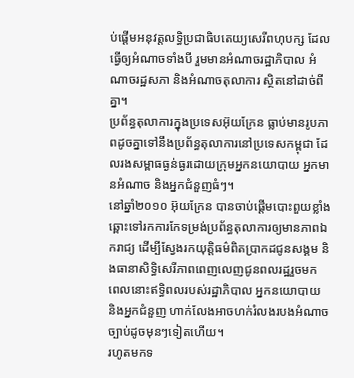ប់ផ្ដើមអនុវត្តលទ្ធិប្រជាធិបតេយ្យសេរីពហុបក្ស ដែលធ្វើឲ្យអំណាចទាំងបី រួមមានអំណាចរដ្ឋាភិបាល អំណាចរដ្ឋសភា និងអំណាចតុលាការ ស្ថិតនៅដាច់ពីគ្នា។
ប្រព័ន្ធតុលាការក្នុងប្រទេសអ៊ុយក្រែន ធ្លាប់មានរូបភាពដូចគ្នាទៅនឹងប្រព័ន្ធតុលាការនៅប្រទេសកម្ពុជា ដែលរងសម្ពាធធ្ងន់ធ្ងរដោយក្រុមអ្នកនយោបាយ អ្នកមានអំណាច និងអ្នកជំនួញធំៗ។
នៅឆ្នាំ២០១០ អ៊ុយក្រែន បានចាប់ផ្ដើមបោះពួយខ្លាំងឆ្ពោះទៅរកការកែទម្រង់ប្រព័ន្ធតុលាការឲ្យមានភាពឯករាជ្យ ដើម្បីស្វែងរកយុត្តិធម៌ពិតប្រាកដជូនសង្គម និងធានាសិទ្ធិសេរីភាពពេញលេញជូនពលរដ្ឋរួចមក ពេលនោះឥទ្ធិពលរបស់រដ្ឋាភិបាល អ្នកនយោបាយ និងអ្នកជំនួញ ហាក់លែងអាចហក់រំលងរបងអំណាចច្បាប់ដូចមុនៗទៀតហើយ។
រហូតមកទ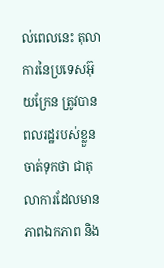ល់ពេលនេះ តុលាការនៃប្រទេសអ៊ុយក្រែន ត្រូវបានពលរដ្ឋរបស់ខ្លួនចាត់ទុកថា ជាតុលាការដែលមានភាពឯកភាព និង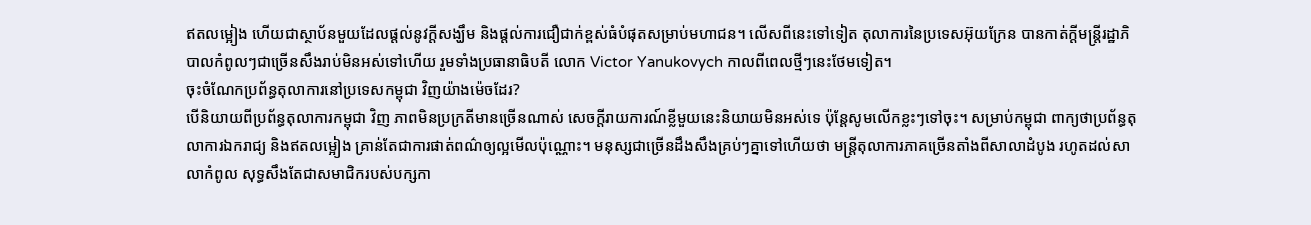ឥតលម្អៀង ហើយជាស្ថាប័នមួយដែលផ្តល់នូវក្តីសង្ឃឹម និងផ្តល់ការជឿជាក់ខ្ពស់ធំបំផុតសម្រាប់មហាជន។ លើសពីនេះទៅទៀត តុលាការនៃប្រទេសអ៊ុយក្រែន បានកាត់ក្តីមន្ត្រីរដ្ឋាភិបាលកំពូលៗជាច្រើនសឹងរាប់មិនអស់ទៅហើយ រួមទាំងប្រធានាធិបតី លោក Victor Yanukovych កាលពីពេលថ្មីៗនេះថែមទៀត។
ចុះចំណែកប្រព័ន្ធតុលាការនៅប្រទេសកម្ពុជា វិញយ៉ាងម៉េចដែរ?
បើនិយាយពីប្រព័ន្ធតុលាការកម្ពុជា វិញ ភាពមិនប្រក្រតីមានច្រើនណាស់ សេចក្តីរាយការណ៍ខ្លីមួយនេះនិយាយមិនអស់ទេ ប៉ុន្តែសូមលើកខ្លះៗទៅចុះ។ សម្រាប់កម្ពុជា ពាក្យថាប្រព័ន្ធតុលាការឯករាជ្យ និងឥតលម្អៀង គ្រាន់តែជាការផាត់ពណ៌ឲ្យល្អមើលប៉ុណ្ណោះ។ មនុស្សជាច្រើនដឹងសឹងគ្រប់ៗគ្នាទៅហើយថា មន្ត្រីតុលាការភាគច្រើនតាំងពីសាលាដំបូង រហូតដល់សាលាកំពូល សុទ្ធសឹងតែជាសមាជិករបស់បក្សកា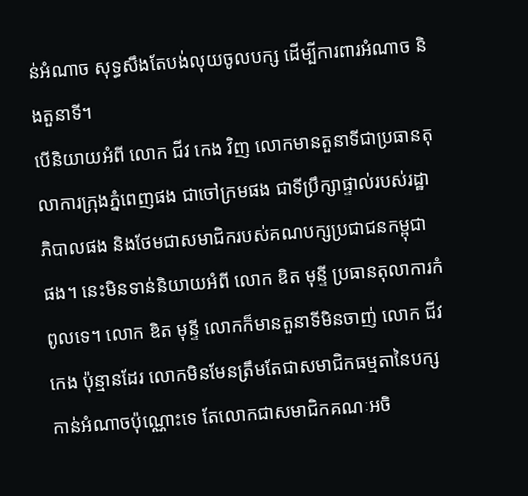ន់អំណាច សុទ្ធសឹងតែបង់លុយចូលបក្ស ដើម្បីការពារអំណាច និងតួនាទី។
បើនិយាយអំពី លោក ជីវ កេង វិញ លោកមានតួនាទីជាប្រធានតុលាការក្រុងភ្នំពេញផង ជាចៅក្រមផង ជាទីប្រឹក្សាផ្ទាល់របស់រដ្ឋាភិបាលផង និងថែមជាសមាជិករបស់គណបក្សប្រជាជនកម្ពុជា ផង។ នេះមិនទាន់និយាយអំពី លោក ឌិត មុន្ទី ប្រធានតុលាការកំពូលទេ។ លោក ឌិត មុន្ទី លោកក៏មានតួនាទីមិនចាញ់ លោក ជីវ កេង ប៉ុន្មានដែរ លោកមិនមែនត្រឹមតែជាសមាជិកធម្មតានៃបក្សកាន់អំណាចប៉ុណ្ណោះទេ តែលោកជាសមាជិកគណៈអចិ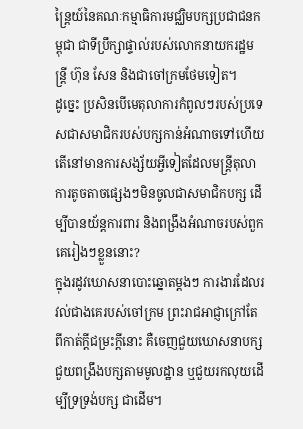ន្ត្រៃយ៍នៃគណៈកម្មាធិការមជ្ឈិមបក្សប្រជាជនកម្ពុជា ជាទីប្រឹក្សាផ្ទាល់របស់លោកនាយករដ្ឋមន្ត្រី ហ៊ុន សែន និងជាចៅក្រមថែមទៀត។
ដូច្នេះ ប្រសិនបើមេតុលាការកំពូលៗរបស់ប្រទេសជាសមាជិករបស់បក្សកាន់អំណាចទៅហើយ តើនៅមានការសង្ស័យអ្វីទៀតដែលមន្ត្រីតុលាការតូចតាចផ្សេងៗមិនចូលជាសមាជិកបក្ស ដើម្បីបានយ័ន្តការពារ និងពង្រឹងអំណាចរបស់ពួកគេរៀងៗខ្លួននោះ?
ក្នុងរដូវឃោសនាបោះឆ្នោតម្តងៗ ការងារដែលរវល់ជាងគេរបស់ចៅក្រម ព្រះរាជអាជ្ញាក្រៅតែពីកាត់ក្តីជម្រះក្តីនោះ គឺចេញជួយឃោសនាបក្សជួយពង្រឹងបក្សតាមមូលដ្ឋាន ឬជួយរកលុយដើម្បីទ្រទ្រង់បក្ស ជាដើម។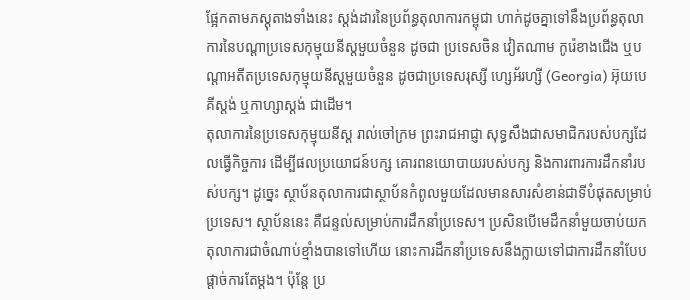ផ្អែកតាមភស្តុតាងទាំងនេះ ស្តង់ដារនៃប្រព័ន្ធតុលាការកម្ពុជា ហាក់ដូចគ្នាទៅនឹងប្រព័ន្ធតុលាការនៃបណ្ដាប្រទេសកុម្មុយនីស្តមួយចំនួន ដូចជា ប្រទេសចិន វៀតណាម កូរ៉េខាងជើង ឬបណ្ដាអតីតប្រទេសកុម្មុយនីស្តមួយចំនួន ដូចជាប្រទេសរុស្សី ហ្សេអ័រហ្សី (Georgia) អ៊ុយបេគីស្តង់ ឬកាហ្សាស្តង់ ជាដើម។
តុលាការនៃប្រទេសកុម្មុយនីស្ត រាល់ចៅក្រម ព្រះរាជអាជ្ញា សុទ្ធសឹងជាសមាជិករបស់បក្សដែលធ្វើកិច្ចការ ដើម្បីផលប្រយោជន៍បក្ស គោរពនយោបាយរបស់បក្ស និងការពារការដឹកនាំរបស់បក្ស។ ដូច្នេះ ស្ថាប័នតុលាការជាស្ថាប័នកំពូលមួយដែលមានសារសំខាន់ជាទីបំផុតសម្រាប់ប្រទេស។ ស្ថាប័ននេះ គឺជន្ទល់សម្រាប់ការដឹកនាំប្រទេស។ ប្រសិនបើមេដឹកនាំមួយចាប់យកតុលាការជាចំណាប់ខ្មាំងបានទៅហើយ នោះការដឹកនាំប្រទេសនឹងក្លាយទៅជាការដឹកនាំបែបផ្តាច់ការតែម្តង។ ប៉ុន្តែ ប្រ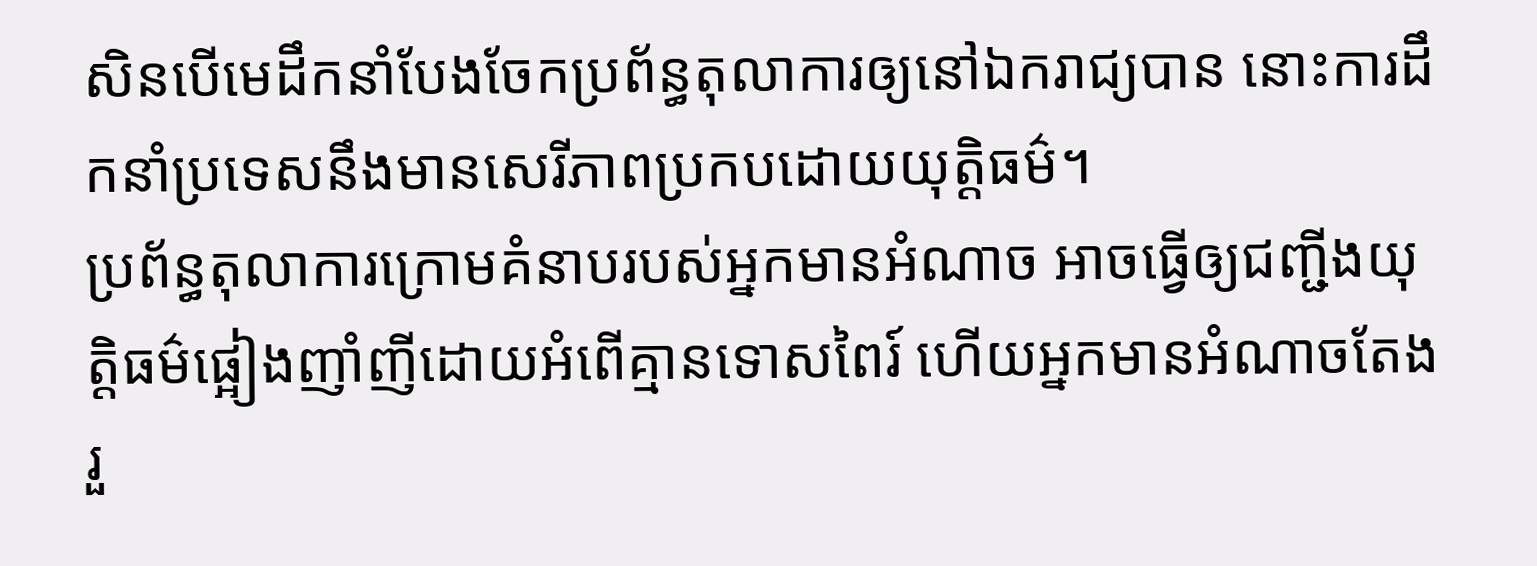សិនបើមេដឹកនាំបែងចែកប្រព័ន្ធតុលាការឲ្យនៅឯករាជ្យបាន នោះការដឹកនាំប្រទេសនឹងមានសេរីភាពប្រកបដោយយុត្តិធម៌។
ប្រព័ន្ធតុលាការក្រោមគំនាបរបស់អ្នកមានអំណាច អាចធ្វើឲ្យជញ្ជីងយុត្តិធម៌ផ្អៀងញាំញីដោយអំពើគ្មានទោសពៃរ៍ ហើយអ្នកមានអំណាចតែងរួ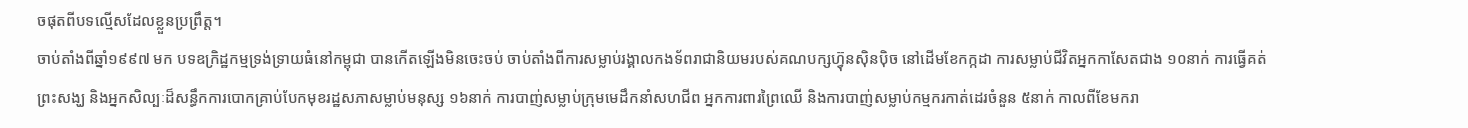ចផុតពីបទល្មើសដែលខ្លួនប្រព្រឹត្ត។
ចាប់តាំងពីឆ្នាំ១៩៩៧ មក បទឧក្រិដ្ឋកម្មទ្រង់ទ្រាយធំនៅកម្ពុជា បានកើតឡើងមិនចេះចប់ ចាប់តាំងពីការសម្លាប់រង្គាលកងទ័ពរាជានិយមរបស់គណបក្សហ៊្វុនស៊ិនប៉ិច នៅដើមខែកក្កដា ការសម្លាប់ជីវិតអ្នកកាសែតជាង ១០នាក់ ការធ្វើគត់ព្រះសង្ឃ និងអ្នកសិល្បៈដ៏សន្ធឹកការបោកគ្រាប់បែកមុខរដ្ឋសភាសម្លាប់មនុស្ស ១៦នាក់ ការបាញ់សម្លាប់ក្រុមមេដឹកនាំសហជីព អ្នកការពារព្រៃឈើ និងការបាញ់សម្លាប់កម្មករកាត់ដេរចំនួន ៥នាក់ កាលពីខែមករា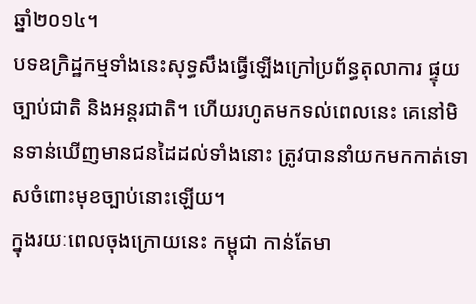ឆ្នាំ២០១៤។
បទឧក្រិដ្ឋកម្មទាំងនេះសុទ្ធសឹងធ្វើឡើងក្រៅប្រព័ន្ធតុលាការ ផ្ទុយច្បាប់ជាតិ និងអន្តរជាតិ។ ហើយរហូតមកទល់ពេលនេះ គេនៅមិនទាន់ឃើញមានជនដៃដល់ទាំងនោះ ត្រូវបាននាំយកមកកាត់ទោសចំពោះមុខច្បាប់នោះឡើយ។
ក្នុងរយៈពេលចុងក្រោយនេះ កម្ពុជា កាន់តែមា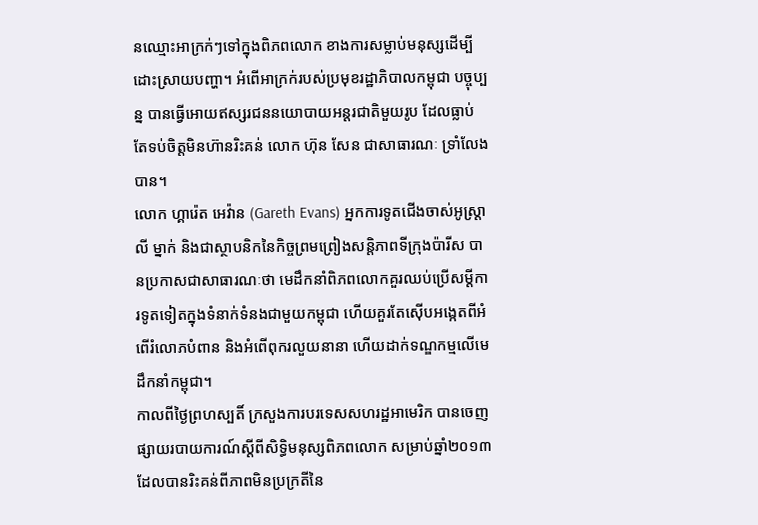នឈ្មោះអាក្រក់ៗទៅក្នុងពិភពលោក ខាងការសម្លាប់មនុស្សដើម្បីដោះស្រាយបញ្ហា។ អំពើអាក្រក់របស់ប្រមុខរដ្ឋាភិបាលកម្ពុជា បច្ចុប្បន្ន បានធ្វើអោយឥស្សរជននយោបាយអន្តរជាតិមួយរូប ដែលធ្លាប់តែទប់ចិត្តមិនហ៊ានរិះគន់ លោក ហ៊ុន សែន ជាសាធារណៈ ទ្រាំលែងបាន។
លោក ហ្គារ៉េត អេវ៉ាន (Gareth Evans) អ្នកការទូតជើងចាស់អូស្ត្រាលី ម្នាក់ និងជាស្ថាបនិកនៃកិច្ចព្រមព្រៀងសន្តិភាពទីក្រុងប៉ារីស បានប្រកាសជាសាធារណៈថា មេដឹកនាំពិភពលោកគួរឈប់ប្រើសម្ដីការទូតទៀតក្នុងទំនាក់ទំនងជាមួយកម្ពុជា ហើយគួរតែស៊ើបអង្កេតពីអំពើរំលោភបំពាន និងអំពើពុករលួយនានា ហើយដាក់ទណ្ឌកម្មលើមេដឹកនាំកម្ពុជា។
កាលពីថ្ងៃព្រហស្បតិ៍ ក្រសួងការបរទេសសហរដ្ឋអាមេរិក បានចេញផ្សាយរបាយការណ៍ស្ដីពីសិទ្ធិមនុស្សពិភពលោក សម្រាប់ឆ្នាំ២០១៣ ដែលបានរិះគន់ពីភាពមិនប្រក្រតីនៃ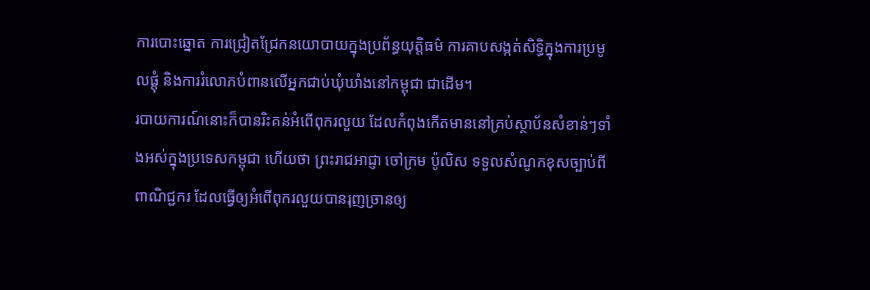ការបោះឆ្នោត ការជ្រៀតជ្រែកនយោបាយក្នុងប្រព័ន្ធយុត្តិធម៌ ការគាបសង្កត់សិទ្ធិក្នុងការប្រមូលផ្តុំ និងការរំលោភបំពានលើអ្នកជាប់ឃុំឃាំងនៅកម្ពុជា ជាដើម។
របាយការណ៍នោះក៏បានរិះគន់អំពើពុករលួយ ដែលកំពុងកើតមាននៅគ្រប់ស្ថាប័នសំខាន់ៗទាំងអស់ក្នុងប្រទេសកម្ពុជា ហើយថា ព្រះរាជអាជ្ញា ចៅក្រម ប៉ូលិស ទទួលសំណូកខុសច្បាប់ពីពាណិជ្ជករ ដែលធ្វើឲ្យអំពើពុករលួយបានរុញច្រានឲ្យ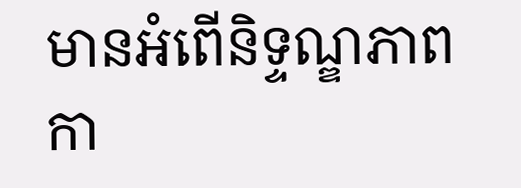មានអំពើនិទ្ទណ្ឌភាពកា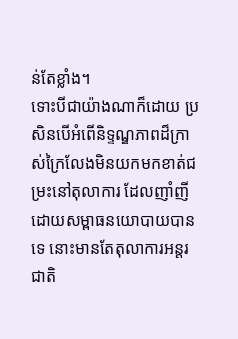ន់តែខ្លាំង។
ទោះបីជាយ៉ាងណាក៏ដោយ ប្រសិនបើអំពើនិទ្ទណ្ឌភាពដ៏ក្រាស់ក្រៃលែងមិនយកមកខាត់ជម្រះនៅតុលាការ ដែលញាំញីដោយសម្ពាធនយោបាយបានទេ នោះមានតែតុលាការអន្តរជាតិ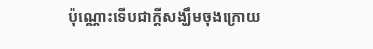ប៉ុណ្ណោះទើបជាក្តីសង្ឃឹមចុងក្រោយ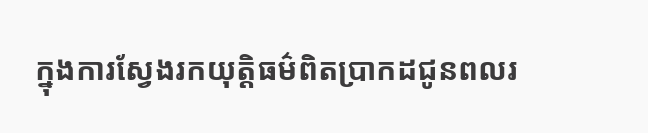ក្នុងការស្វែងរកយុត្តិធម៌ពិតប្រាកដជូនពលរ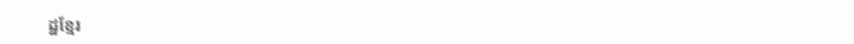ដ្ឋខ្មែរ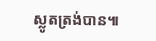ស្លូតត្រង់បាន៕